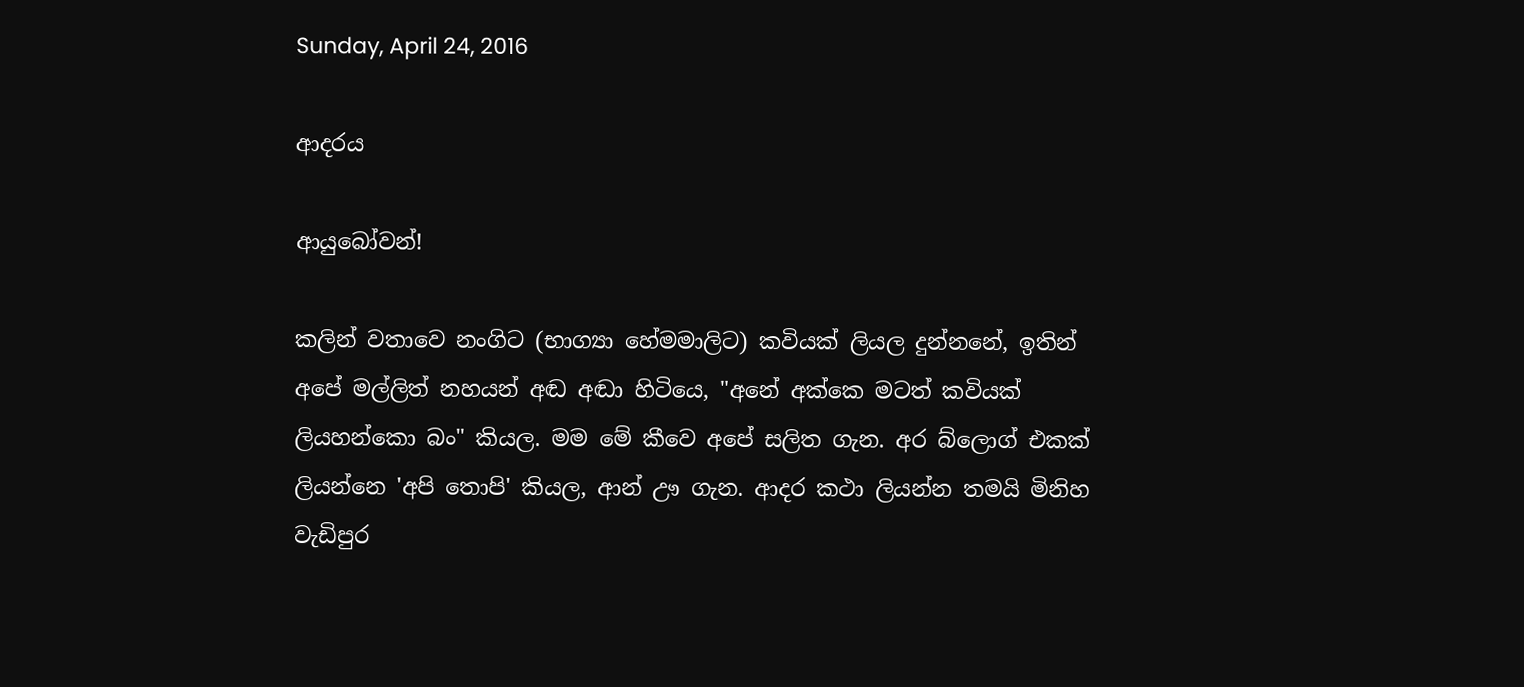Sunday, April 24, 2016

ආදරය

ආයුබෝවන්!

කලින් වතාවෙ නංගිට (භාග්‍යා හේමමාලිට) කවියක් ලියල දුන්නනේ, ඉතින් අපේ මල්ලිත් නහයන් අඬ අඬා හිටියෙ, "අනේ අක්කෙ මටත් කවියක් ලියහන්කො බං" කියල. මම මේ කීවෙ අපේ සලිත ගැන. අර බ්ලොග් එකක් ලියන්නෙ 'අපි තොපි' කියල, ආන් ඌ ගැන. ආදර කථා ලියන්න තමයි මිනිහ වැඩිපුර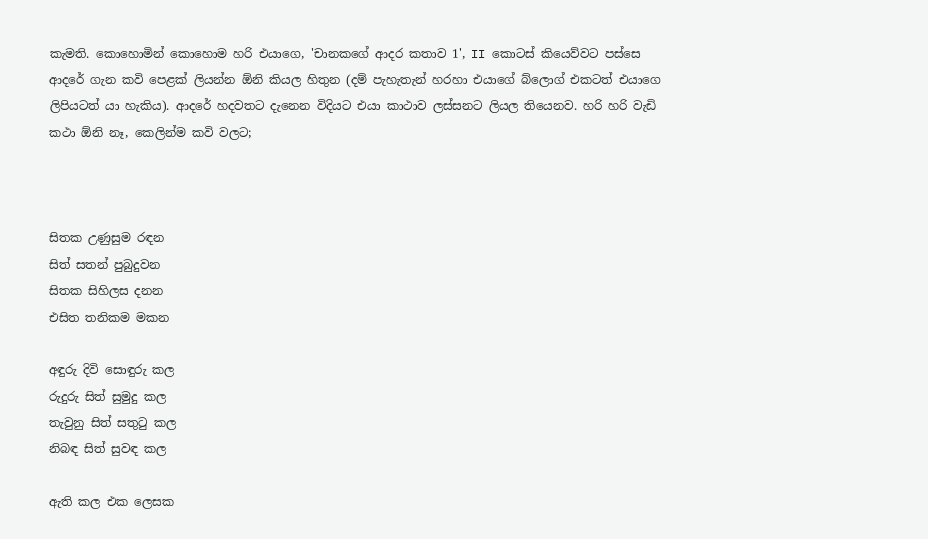කැමති. කොහොමින් කොහොම හරි එයාගෙ, 'චානකගේ ආදර කතාව 1', II කොටස් කියෙව්වට පස්සෙ ආදරේ ගැන කවි පෙළක් ලියන්න ඕනි කියල හිතුන (දම් පැහැතැන් හරහා එයාගේ බ්ලොග් එකටත් එයාගෙ ලිපියටත් යා හැකිය). ආදරේ හදවතට දැනෙන විදියට එයා කාථාව ලස්සනට ලියල තියෙනව. හරි හරි වැඩි කථා ඕනි නෑ, කෙලින්ම කවි වලට;



සිතක උණුසුම රඳන
සිත් සතන් පුබුදුවන
සිතක සිහිලස දනන
එසිත තනිකම මකන

අඳුරු දිවි සොඳුරු කල
රුදුරු සිත් සුමුදු කල
තැවුනු සිත් සතුටු කල
නිබඳ සිත් සුවඳ කල

ඇති කල එක ලෙසක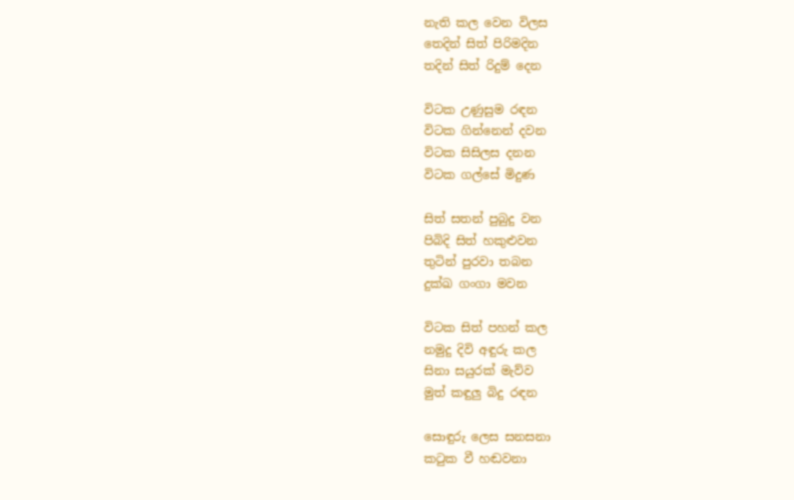නැති කල වෙන විලස
තෙදින් සිත් පිරිමදින
තදින් සිත් රිදුම් දෙන

විටක උණුසුම රඳන
විටක ගින්නෙන් දවන
විටක සිසිලස දනන
විටක ගල්සේ මිදුණ

සිත් සතන් පුබුදු වන
පිබිදි සිත් හකුළුවන
තුටින් පුරවා තබන
දුක්ඛ ගංගා මවන

විටක සිත් පහන් කල
නමුදු දිවි අඳුරු කල
සිනා සයුරක් මැව්ව
මුත් කඳුලු බිදු රඳන

සොඳුරු ලෙස සනසනා
කටුක වී හඬවනා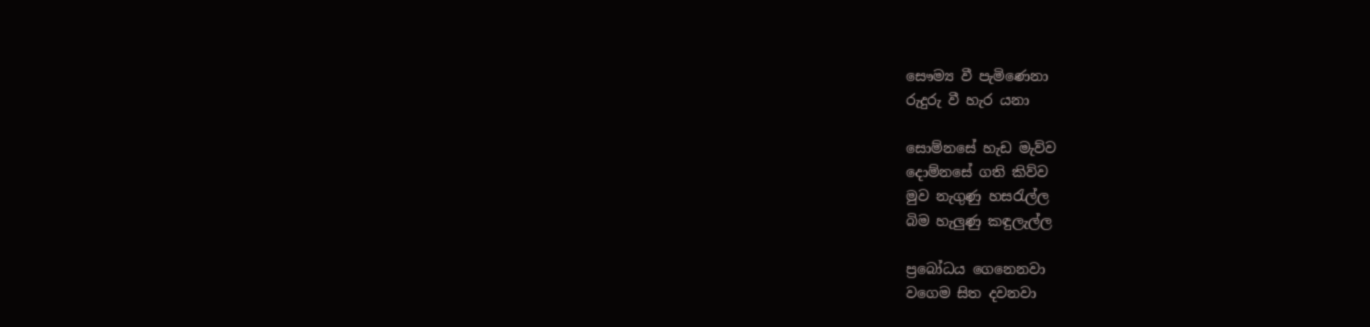සෞම්‍ය වී පැමිණෙනා
රුදුරු වී හැර යනා

සොම්නසේ හැඩ මැව්ව
දොම්නසේ ගති කිව්ව
මුව නැගුණු හසරැල්ල
බිම හැලුණු කඳුලැල්ල

ප්‍රබෝධය ගෙනෙනවා
වගෙම සිත දවනවා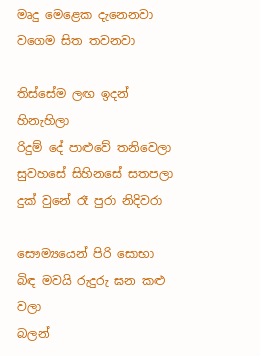මෘදු මෙළෙක දැනෙනවා
වගෙම සිත තවනවා

තිස්සේම ලඟ ඉදන් හිනැහිලා
රිදුම් දේ පාළුවේ තනිවෙලා
සුවහසේ සිහිනසේ සතපලා
දුක් වුනේ රෑ පුරා නිදිවරා

සෞම්‍යයෙන් පිරි සොභා
බිඳ මවයි රුදුරු ඝන කළු වලා
බලන්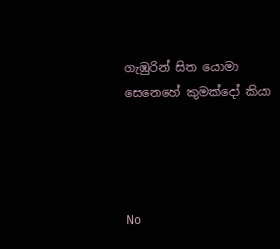ගැඹුරින් සිත යොමා
සෙනෙහේ කුමක්දෝ කියා




No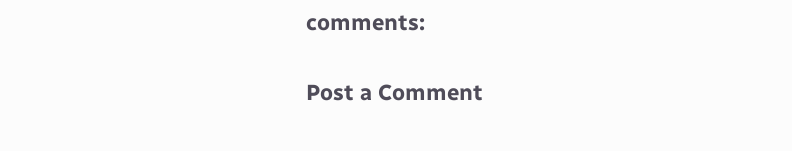comments:

Post a Comment